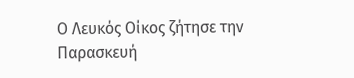Ο Λευκός Οίκος ζήτησε την Παρασκευή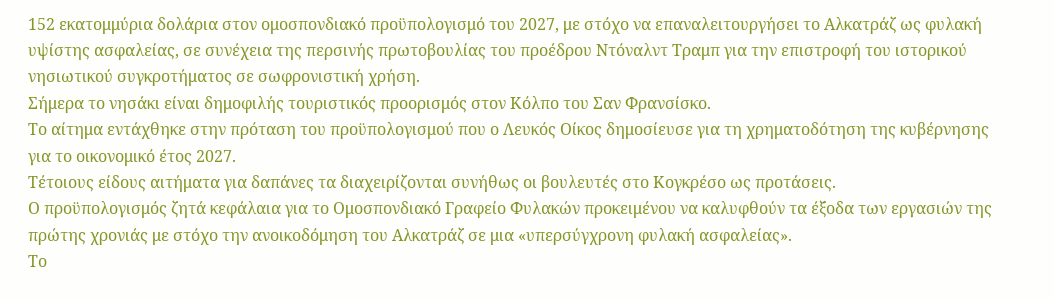152 εκατομμύρια δολάρια στον ομοσπονδιακό προϋπολογισμό του 2027, με στόχο να επαναλειτουργήσει το Αλκατράζ ως φυλακή υψίστης ασφαλείας, σε συνέχεια της περσινής πρωτοβουλίας του προέδρου Ντόναλντ Τραμπ για την επιστροφή του ιστορικού νησιωτικού συγκροτήματος σε σωφρονιστική χρήση.
Σήμερα το νησάκι είναι δημοφιλής τουριστικός προορισμός στον Κόλπο του Σαν Φρανσίσκο.
Το αίτημα εντάχθηκε στην πρόταση του προϋπολογισμού που ο Λευκός Οίκος δημοσίευσε για τη χρηματοδότηση της κυβέρνησης για το οικονομικό έτος 2027.
Τέτοιους είδους αιτήματα για δαπάνες τα διαχειρίζονται συνήθως οι βουλευτές στο Κογκρέσο ως προτάσεις.
Ο προϋπολογισμός ζητά κεφάλαια για το Ομοσπονδιακό Γραφείο Φυλακών προκειμένου να καλυφθούν τα έξοδα των εργασιών της πρώτης χρονιάς με στόχο την ανοικοδόμηση του Αλκατράζ σε μια «υπερσύγχρονη φυλακή ασφαλείας».
Το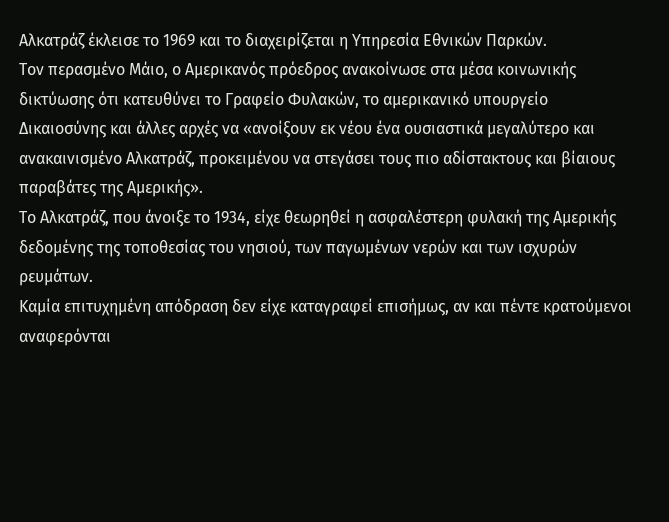Αλκατράζ έκλεισε το 1969 και το διαχειρίζεται η Υπηρεσία Εθνικών Παρκών.
Τον περασμένο Μάιο, ο Αμερικανός πρόεδρος ανακοίνωσε στα μέσα κοινωνικής δικτύωσης ότι κατευθύνει το Γραφείο Φυλακών, το αμερικανικό υπουργείο Δικαιοσύνης και άλλες αρχές να «ανοίξουν εκ νέου ένα ουσιαστικά μεγαλύτερο και ανακαινισμένο Αλκατράζ, προκειμένου να στεγάσει τους πιο αδίστακτους και βίαιους παραβάτες της Αμερικής».
Το Αλκατράζ, που άνοιξε το 1934, είχε θεωρηθεί η ασφαλέστερη φυλακή της Αμερικής δεδομένης της τοποθεσίας του νησιού, των παγωμένων νερών και των ισχυρών ρευμάτων.
Καμία επιτυχημένη απόδραση δεν είχε καταγραφεί επισήμως, αν και πέντε κρατούμενοι αναφερόνται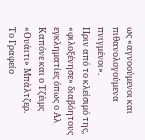ως «αγνοούμενοι και πιθανολογούμενα πνιγμένοι».
Πριν από το κλείσιμό της, «φιλοξένησε» διαβόητους εγκληματίες όπως ο Αλ Καπόνε και ο Τζέιμς «Ουάιτι» Μπάλτζερ.
Το Γραφείο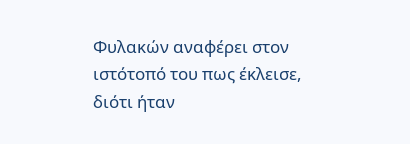Φυλακών αναφέρει στον ιστότοπό του πως έκλεισε, διότι ήταν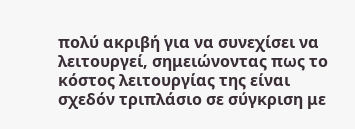πολύ ακριβή για να συνεχίσει να λειτουργεί, σημειώνοντας πως το κόστος λειτουργίας της είναι σχεδόν τριπλάσιο σε σύγκριση με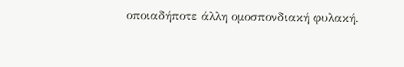οποιαδήποτε άλλη ομοσπονδιακή φυλακή.